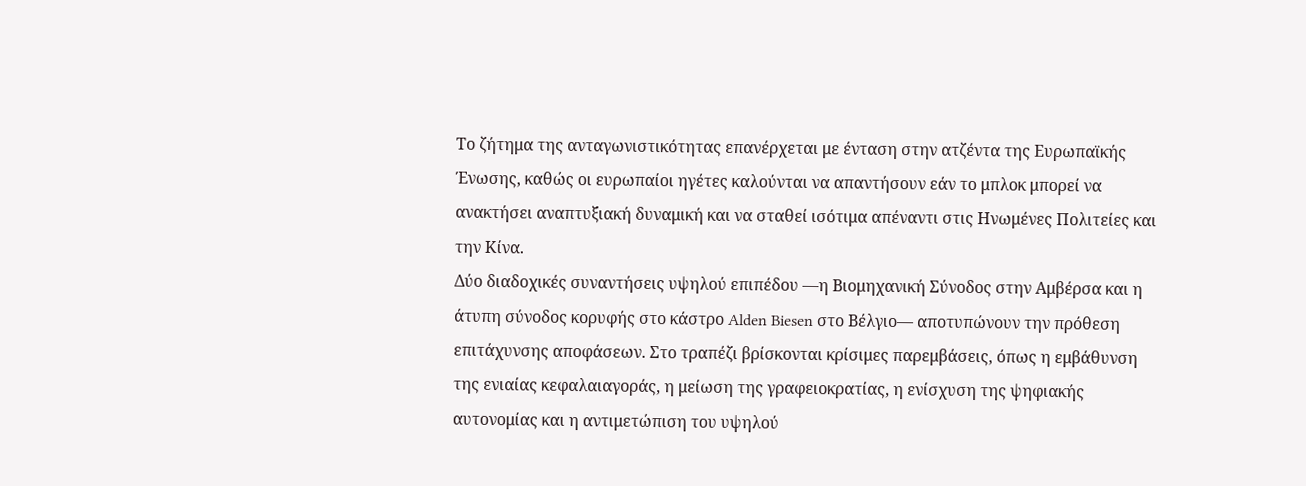Το ζήτημα της ανταγωνιστικότητας επανέρχεται με ένταση στην ατζέντα της Ευρωπαϊκής Ένωσης, καθώς οι ευρωπαίοι ηγέτες καλούνται να απαντήσουν εάν το μπλοκ μπορεί να ανακτήσει αναπτυξιακή δυναμική και να σταθεί ισότιμα απέναντι στις Ηνωμένες Πολιτείες και την Κίνα.
Δύο διαδοχικές συναντήσεις υψηλού επιπέδου —η Βιομηχανική Σύνοδος στην Αμβέρσα και η άτυπη σύνοδος κορυφής στο κάστρο Alden Biesen στο Βέλγιο— αποτυπώνουν την πρόθεση επιτάχυνσης αποφάσεων. Στο τραπέζι βρίσκονται κρίσιμες παρεμβάσεις, όπως η εμβάθυνση της ενιαίας κεφαλαιαγοράς, η μείωση της γραφειοκρατίας, η ενίσχυση της ψηφιακής αυτονομίας και η αντιμετώπιση του υψηλού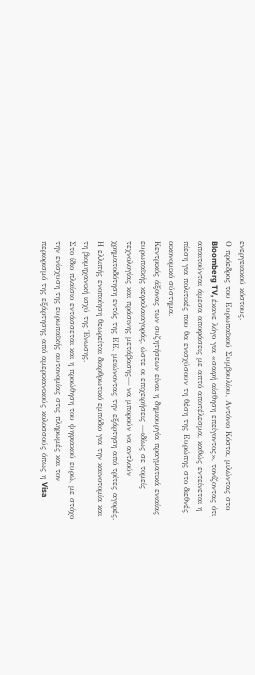ενεργειακού κόστους.
Ο πρόεδρος του Ευρωπαϊκού Συμβουλίου, Αντόνιο Κόστα, μιλώντας στο Bloomberg TV, έκανε λόγο για «σαφή αίσθηση επείγοντος», τονίζοντας ότι απαιτούνται άμεσα αποφάσεις με απτό αποτέλεσμα, καθώς εντείνεται η πίεση για πολιτικές που θα ενισχύσουν τη θέση της Ευρώπης στο διεθνές οικονομικό σύστημα.
Κεντρικός άξονας των συζητήσεων είναι η δημιουργία πραγματικά ενιαίας ευρωπαϊκής κεφαλαιαγοράς, ώστε οι επιχειρήσεις —ιδίως σε τομείς τεχνολογίας και πράσινης μετάβασης— να μπορούν να αντλούν χρηματοδότηση εντός της ΕΕ, μειώνοντας την εξάρτηση από τρίτες αγορές. Η ελλιπής ενοποίηση θεωρείται διαρθρωτικό εμπόδιο για την καινοτομία και τη βιομηχανική ισχύ της Ένωσης.
Στο ίδιο πλαίσιο εντάσσεται και η προώθηση του ψηφιακού ευρώ, με στόχο την ενίσχυση της ευρωπαϊκής αυτονομίας στις πληρωμές και τον περιορισμό της εξάρτησης από αμερικανικούς κολοσσούς όπως η Visa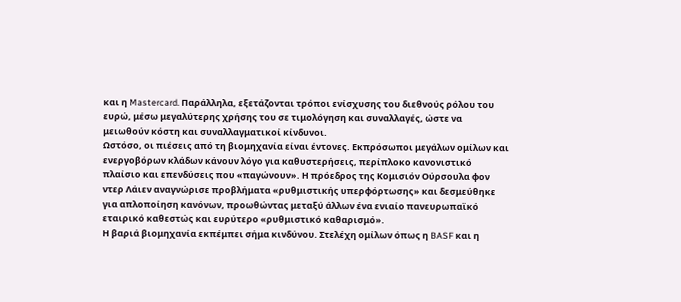και η Mastercard. Παράλληλα, εξετάζονται τρόποι ενίσχυσης του διεθνούς ρόλου του ευρώ, μέσω μεγαλύτερης χρήσης του σε τιμολόγηση και συναλλαγές, ώστε να μειωθούν κόστη και συναλλαγματικοί κίνδυνοι.
Ωστόσο, οι πιέσεις από τη βιομηχανία είναι έντονες. Εκπρόσωποι μεγάλων ομίλων και ενεργοβόρων κλάδων κάνουν λόγο για καθυστερήσεις, περίπλοκο κανονιστικό πλαίσιο και επενδύσεις που «παγώνουν». Η πρόεδρος της Κομισιόν Ούρσουλα φον ντερ Λάιεν αναγνώρισε προβλήματα «ρυθμιστικής υπερφόρτωσης» και δεσμεύθηκε για απλοποίηση κανόνων, προωθώντας μεταξύ άλλων ένα ενιαίο πανευρωπαϊκό εταιρικό καθεστώς και ευρύτερο «ρυθμιστικό καθαρισμό».
Η βαριά βιομηχανία εκπέμπει σήμα κινδύνου. Στελέχη ομίλων όπως η BASF και η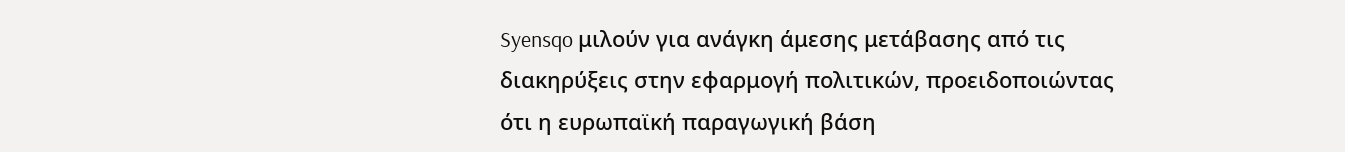Syensqo μιλούν για ανάγκη άμεσης μετάβασης από τις διακηρύξεις στην εφαρμογή πολιτικών, προειδοποιώντας ότι η ευρωπαϊκή παραγωγική βάση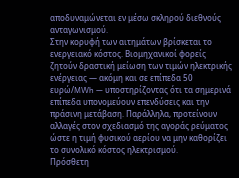αποδυναμώνεται εν μέσω σκληρού διεθνούς ανταγωνισμού.
Στην κορυφή των αιτημάτων βρίσκεται το ενεργειακό κόστος. Βιομηχανικοί φορείς ζητούν δραστική μείωση των τιμών ηλεκτρικής ενέργειας — ακόμη και σε επίπεδα 50 ευρώ/MWh — υποστηρίζοντας ότι τα σημερινά επίπεδα υπονομεύουν επενδύσεις και την πράσινη μετάβαση. Παράλληλα, προτείνουν αλλαγές στον σχεδιασμό της αγοράς ρεύματος ώστε η τιμή φυσικού αερίου να μην καθορίζει το συνολικό κόστος ηλεκτρισμού.
Πρόσθετη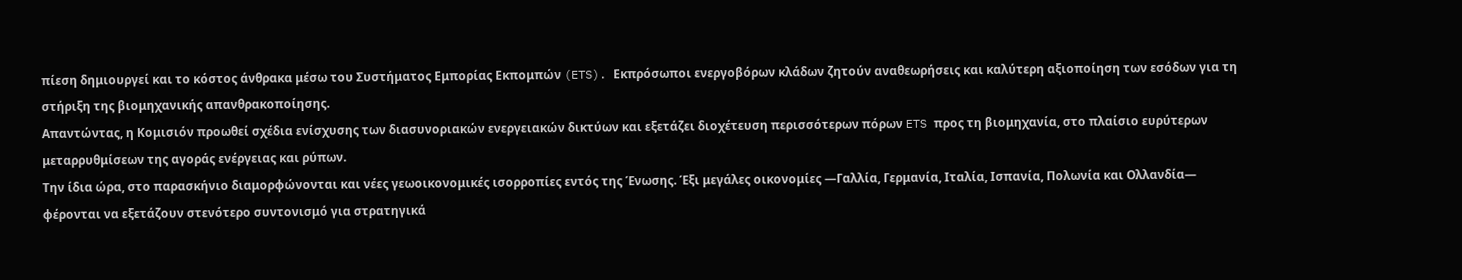πίεση δημιουργεί και το κόστος άνθρακα μέσω του Συστήματος Εμπορίας Εκπομπών (ETS). Εκπρόσωποι ενεργοβόρων κλάδων ζητούν αναθεωρήσεις και καλύτερη αξιοποίηση των εσόδων για τη στήριξη της βιομηχανικής απανθρακοποίησης.
Απαντώντας, η Κομισιόν προωθεί σχέδια ενίσχυσης των διασυνοριακών ενεργειακών δικτύων και εξετάζει διοχέτευση περισσότερων πόρων ETS προς τη βιομηχανία, στο πλαίσιο ευρύτερων μεταρρυθμίσεων της αγοράς ενέργειας και ρύπων.
Την ίδια ώρα, στο παρασκήνιο διαμορφώνονται και νέες γεωοικονομικές ισορροπίες εντός της Ένωσης. Έξι μεγάλες οικονομίες —Γαλλία, Γερμανία, Ιταλία, Ισπανία, Πολωνία και Ολλανδία— φέρονται να εξετάζουν στενότερο συντονισμό για στρατηγικά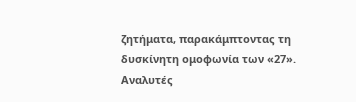ζητήματα, παρακάμπτοντας τη δυσκίνητη ομοφωνία των «27».
Αναλυτές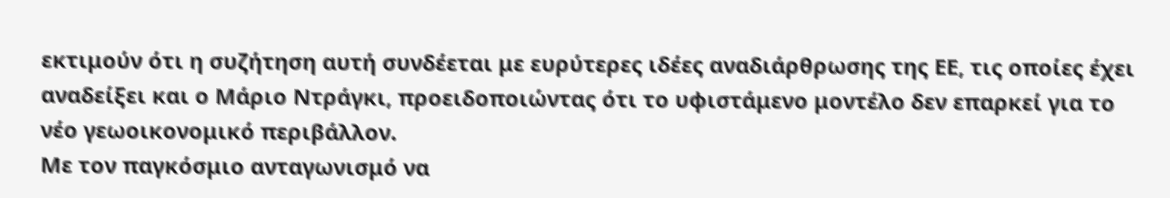εκτιμούν ότι η συζήτηση αυτή συνδέεται με ευρύτερες ιδέες αναδιάρθρωσης της ΕΕ, τις οποίες έχει αναδείξει και ο Μάριο Ντράγκι, προειδοποιώντας ότι το υφιστάμενο μοντέλο δεν επαρκεί για το νέο γεωοικονομικό περιβάλλον.
Με τον παγκόσμιο ανταγωνισμό να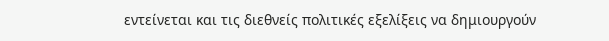εντείνεται και τις διεθνείς πολιτικές εξελίξεις να δημιουργούν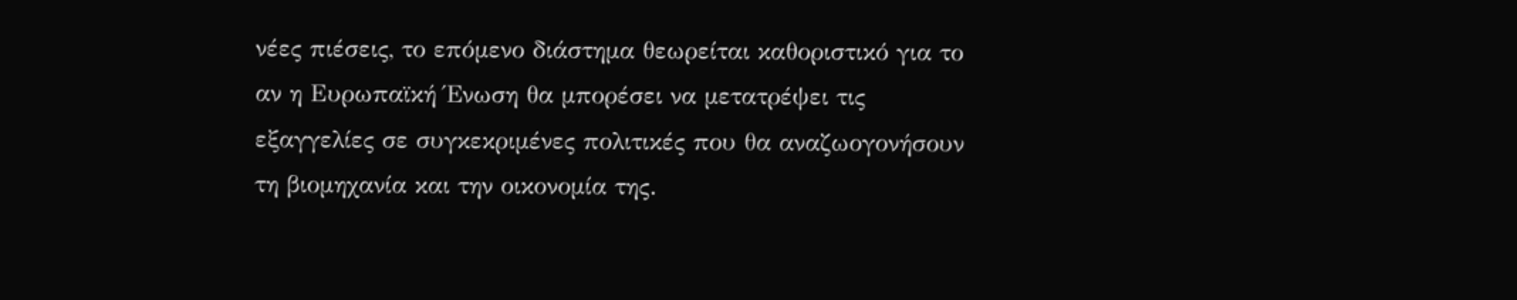νέες πιέσεις, το επόμενο διάστημα θεωρείται καθοριστικό για το αν η Ευρωπαϊκή Ένωση θα μπορέσει να μετατρέψει τις εξαγγελίες σε συγκεκριμένες πολιτικές που θα αναζωογονήσουν τη βιομηχανία και την οικονομία της.